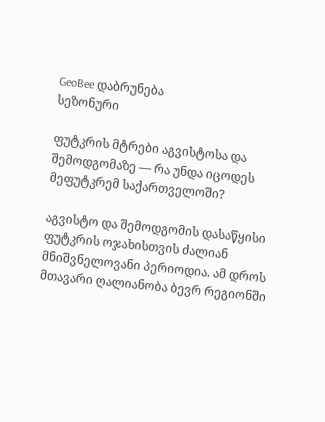GeoBee დაბრუნება
სეზონური

ფუტკრის მტრები აგვისტოსა და შემოდგომაზე — რა უნდა იცოდეს მეფუტკრემ საქართველოში?

აგვისტო და შემოდგომის დასაწყისი ფუტკრის ოჯახისთვის ძალიან მნიშვნელოვანი პერიოდია. ამ დროს მთავარი ღალიანობა ბევრ რეგიონში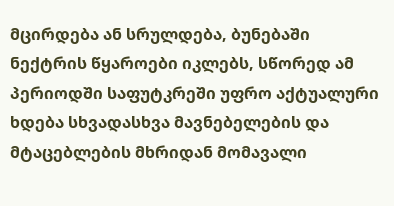მცირდება ან სრულდება, ბუნებაში ნექტრის წყაროები იკლებს, სწორედ ამ პერიოდში საფუტკრეში უფრო აქტუალური ხდება სხვადასხვა მავნებელების და მტაცებლების მხრიდან მომავალი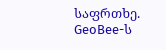საფრთხე. GeoBee-ს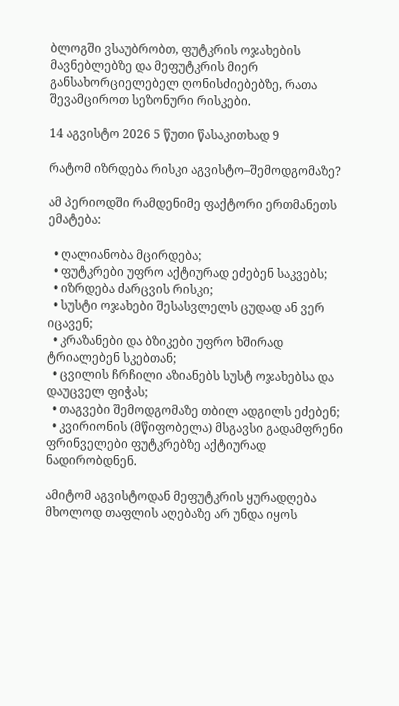ბლოგში ვსაუბრობთ, ფუტკრის ოჯახების მავნებლებზე და მეფუტკრის მიერ განსახორციელებელ ღონისძიებებზე, რათა შევამციროთ სეზონური რისკები.

14 აგვისტო 2026 5 წუთი წასაკითხად 9

რატომ იზრდება რისკი აგვისტო–შემოდგომაზე?

ამ პერიოდში რამდენიმე ფაქტორი ერთმანეთს ემატება:

  • ღალიანობა მცირდება;
  • ფუტკრები უფრო აქტიურად ეძებენ საკვებს;
  • იზრდება ძარცვის რისკი;
  • სუსტი ოჯახები შესასვლელს ცუდად ან ვერ იცავენ;
  • კრაზანები და ბზიკები უფრო ხშირად ტრიალებენ სკებთან;
  • ცვილის ჩრჩილი აზიანებს სუსტ ოჯახებსა და დაუცველ ფიჭას;
  • თაგვები შემოდგომაზე თბილ ადგილს ეძებენ;
  • კვირიონის (მწიფობელა) მსგავსი გადამფრენი ფრინველები ფუტკრებზე აქტიურად ნადირობდნენ.

ამიტომ აგვისტოდან მეფუტკრის ყურადღება მხოლოდ თაფლის აღებაზე არ უნდა იყოს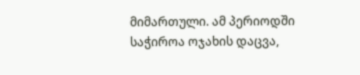მიმართული. ამ პერიოდში საჭიროა ოჯახის დაცვა,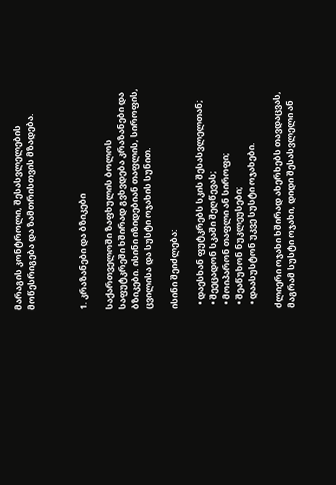მარაგის კონტროლი, შესასვლელების მოწესრიგება და ზამთრისთვის მზადება.



1. კრაზანები და ბზიკები

საქართველოში ზაფხულის ბოლოს საფუტკრეში ხშირად გვხვდება კრაზანები და ბზიკები. ისინი იზიდებიან თაფლის, სიროფის, ცვილისა და სუსტი ოჯახის სუნით.

ისინი შეიძლება:

  • დაესხან ფუტკრებს სკის შესასვლელთან;
  • შეეცადონ სკაში შეღწევას;
  • მოიპარონ თაფლი ან სიროფი;
  • შეაწუხონ ნუკლეუსები;
  • დაასუსტონ უკვე სუსტი ოჯახები.

ძლიერი ოჯახი ხშირად ახერხებს თავდაცვას, მაგრამ სუსტი ოჯახი, დიდი შესასვლელი ან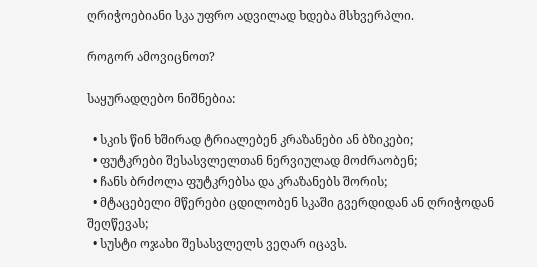ღრიჭოებიანი სკა უფრო ადვილად ხდება მსხვერპლი.

როგორ ამოვიცნოთ?

საყურადღებო ნიშნებია:

  • სკის წინ ხშირად ტრიალებენ კრაზანები ან ბზიკები;
  • ფუტკრები შესასვლელთან ნერვიულად მოძრაობენ;
  • ჩანს ბრძოლა ფუტკრებსა და კრაზანებს შორის;
  • მტაცებელი მწერები ცდილობენ სკაში გვერდიდან ან ღრიჭოდან შეღწევას;
  • სუსტი ოჯახი შესასვლელს ვეღარ იცავს.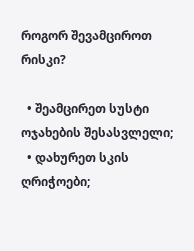როგორ შევამციროთ რისკი?

  • შეამცირეთ სუსტი ოჯახების შესასვლელი;
  • დახურეთ სკის ღრიჭოები;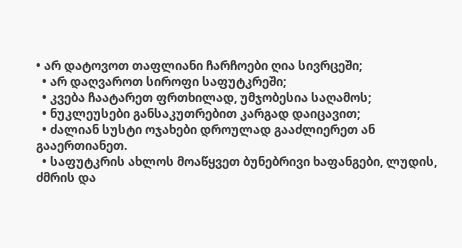• არ დატოვოთ თაფლიანი ჩარჩოები ღია სივრცეში;
  • არ დაღვაროთ სიროფი საფუტკრეში;
  • კვება ჩაატარეთ ფრთხილად, უმჯობესია საღამოს;
  • ნუკლეუსები განსაკუთრებით კარგად დაიცავით;
  • ძალიან სუსტი ოჯახები დროულად გააძლიერეთ ან გააერთიანეთ.
  • საფუტკრის ახლოს მოაწყვეთ ბუნებრივი ხაფანგები, ლუდის, ძმრის და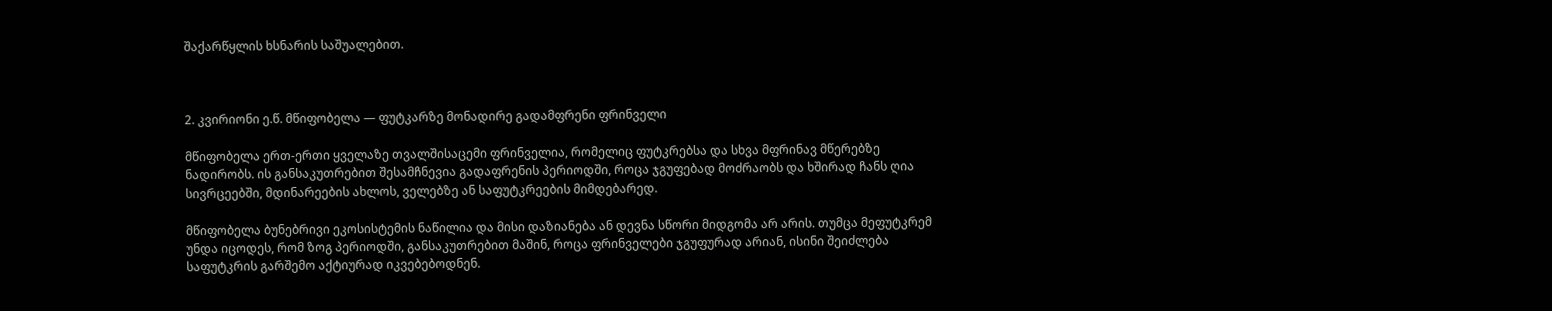შაქარწყლის ხსნარის საშუალებით.



2. კვირიონი ე.წ. მწიფობელა — ფუტკარზე მონადირე გადამფრენი ფრინველი

მწიფობელა ერთ-ერთი ყველაზე თვალშისაცემი ფრინველია, რომელიც ფუტკრებსა და სხვა მფრინავ მწერებზე ნადირობს. ის განსაკუთრებით შესამჩნევია გადაფრენის პერიოდში, როცა ჯგუფებად მოძრაობს და ხშირად ჩანს ღია სივრცეებში, მდინარეების ახლოს, ველებზე ან საფუტკრეების მიმდებარედ.

მწიფობელა ბუნებრივი ეკოსისტემის ნაწილია და მისი დაზიანება ან დევნა სწორი მიდგომა არ არის. თუმცა მეფუტკრემ უნდა იცოდეს, რომ ზოგ პერიოდში, განსაკუთრებით მაშინ, როცა ფრინველები ჯგუფურად არიან, ისინი შეიძლება საფუტკრის გარშემო აქტიურად იკვებებოდნენ.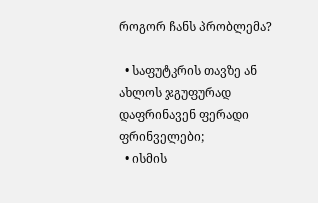როგორ ჩანს პრობლემა?

  • საფუტკრის თავზე ან ახლოს ჯგუფურად დაფრინავენ ფერადი ფრინველები;
  • ისმის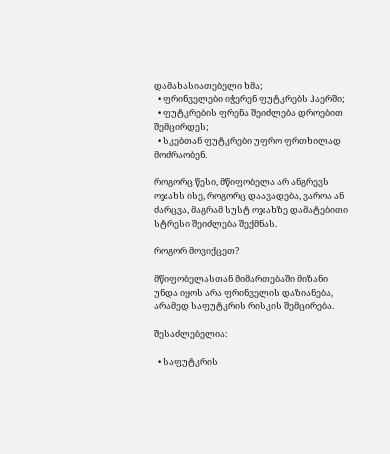დამახასიათებელი ხმა;
  • ფრინველები იჭერენ ფუტკრებს ჰაერში;
  • ფუტკრების ფრენა შეიძლება დროებით შემცირდეს;
  • სკებთან ფუტკრები უფრო ფრთხილად მოძრაობენ.

როგორც წესი, მწიფობელა არ ანგრევს ოჯახს ისე, როგორც დაავადება, ვაროა ან ძარცვა, მაგრამ სუსტ ოჯახზე დამატებითი სტრესი შეიძლება შექმნას.

როგორ მოვიქცეთ?

მწიფობელასთან მიმართებაში მიზანი უნდა იყოს არა ფრინველის დაზიანება, არამედ საფუტკრის რისკის შემცირება.

შესაძლებელია:

  • საფუტკრის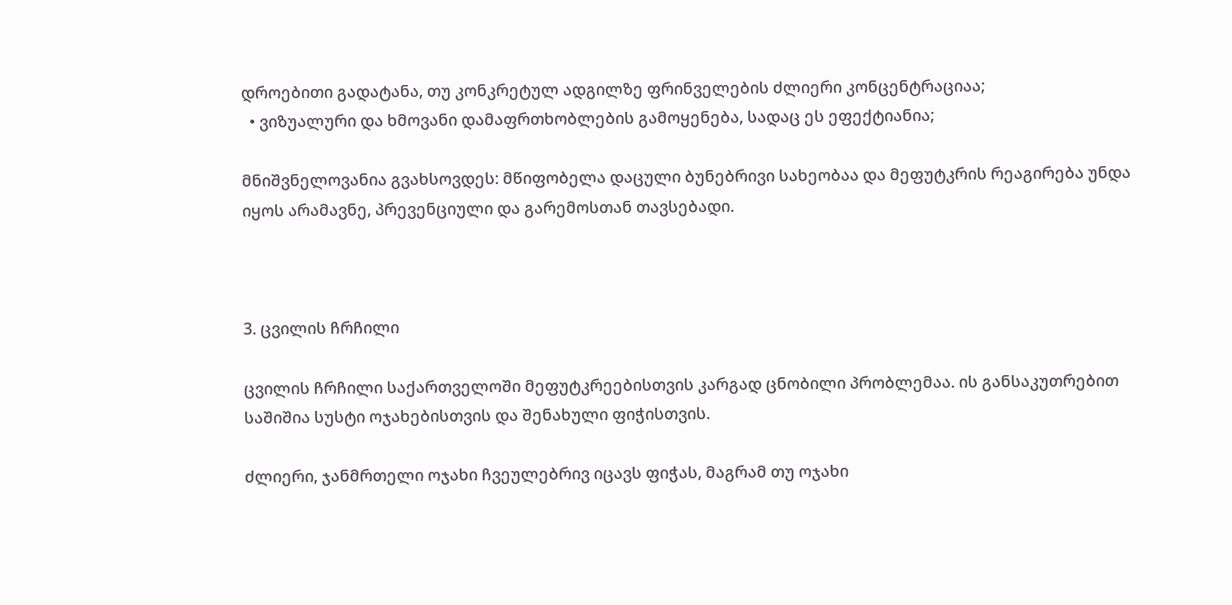დროებითი გადატანა, თუ კონკრეტულ ადგილზე ფრინველების ძლიერი კონცენტრაციაა;
  • ვიზუალური და ხმოვანი დამაფრთხობლების გამოყენება, სადაც ეს ეფექტიანია;

მნიშვნელოვანია გვახსოვდეს: მწიფობელა დაცული ბუნებრივი სახეობაა და მეფუტკრის რეაგირება უნდა იყოს არამავნე, პრევენციული და გარემოსთან თავსებადი.



3. ცვილის ჩრჩილი

ცვილის ჩრჩილი საქართველოში მეფუტკრეებისთვის კარგად ცნობილი პრობლემაა. ის განსაკუთრებით საშიშია სუსტი ოჯახებისთვის და შენახული ფიჭისთვის.

ძლიერი, ჯანმრთელი ოჯახი ჩვეულებრივ იცავს ფიჭას, მაგრამ თუ ოჯახი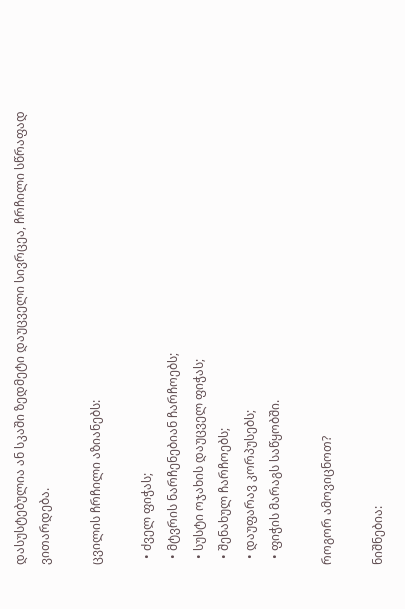დასუსტებულია ან სკაში ზედმეტი დაუცველი სივრცეა, ჩრჩილი სწრაფად ვითარდება.

ცვილის ჩრჩილი აზიანებს:

  • ძველ ფიჭას;
  • მტვრის ნარჩენებიან ჩარჩოებს;
  • სუსტი ოჯახის დაუცველ ფიჭას;
  • შენახულ ჩარჩოებს;
  • დაუფარავ კორპუსებს;
  • ფიჭის მარაგს საწყობში.

როგორ ამოვიცნოთ?

ნიშნებია: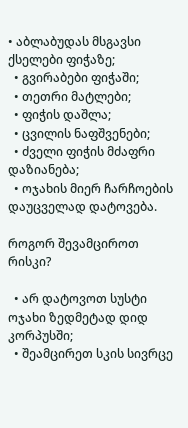• აბლაბუდას მსგავსი ქსელები ფიჭაზე;
  • გვირაბები ფიჭაში;
  • თეთრი მატლები;
  • ფიჭის დაშლა;
  • ცვილის ნაფშვენები;
  • ძველი ფიჭის მძაფრი დაზიანება;
  • ოჯახის მიერ ჩარჩოების დაუცველად დატოვება.

როგორ შევამციროთ რისკი?

  • არ დატოვოთ სუსტი ოჯახი ზედმეტად დიდ კორპუსში;
  • შეამცირეთ სკის სივრცე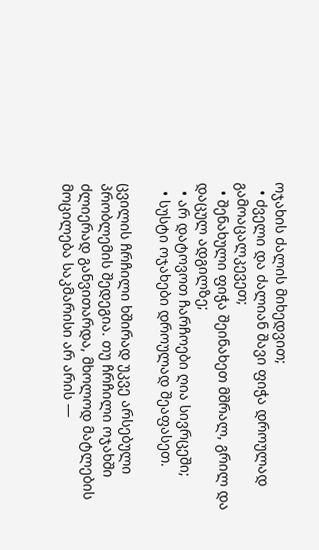ოჯახის ძალის მიხედვით;
  • ძველი და ძალიან შავი ფიჭა დროულად გამოაცალკევეთ;
  • შენახული ფიჭა შეინახეთ მშრალ, გრილ და დაცულ ადგილზე;
  • არ დატოვოთ ჩარჩოები ღია სივრცეში;
  • სუსტი ოჯახები დროულად შეაფასეთ.

ცვილის ჩრჩილი ხშირად უკვე არსებული პრობლემის შედეგია. თუ ჩრჩილი ოჯახში ძლიერად განვითარდა, მხოლოდ მატლების მოცილება საკმარისი არ არის —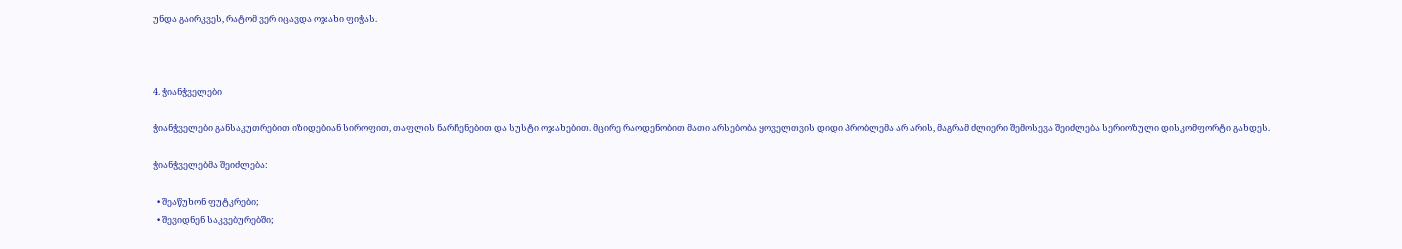უნდა გაირკვეს, რატომ ვერ იცავდა ოჯახი ფიჭას.



4. ჭიანჭველები

ჭიანჭველები განსაკუთრებით იზიდებიან სიროფით, თაფლის ნარჩენებით და სუსტი ოჯახებით. მცირე რაოდენობით მათი არსებობა ყოველთვის დიდი პრობლემა არ არის, მაგრამ ძლიერი შემოსევა შეიძლება სერიოზული დისკომფორტი გახდეს.

ჭიანჭველებმა შეიძლება:

  • შეაწუხონ ფუტკრები;
  • შევიდნენ საკვებურებში;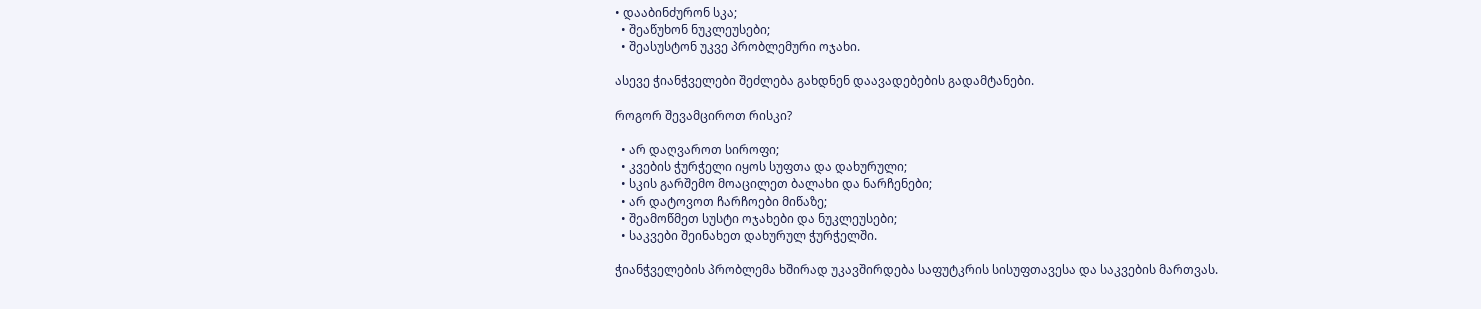• დააბინძურონ სკა;
  • შეაწუხონ ნუკლეუსები;
  • შეასუსტონ უკვე პრობლემური ოჯახი.

ასევე ჭიანჭველები შეძლება გახდნენ დაავადებების გადამტანები.

როგორ შევამციროთ რისკი?

  • არ დაღვაროთ სიროფი;
  • კვების ჭურჭელი იყოს სუფთა და დახურული;
  • სკის გარშემო მოაცილეთ ბალახი და ნარჩენები;
  • არ დატოვოთ ჩარჩოები მიწაზე;
  • შეამოწმეთ სუსტი ოჯახები და ნუკლეუსები;
  • საკვები შეინახეთ დახურულ ჭურჭელში.

ჭიანჭველების პრობლემა ხშირად უკავშირდება საფუტკრის სისუფთავესა და საკვების მართვას.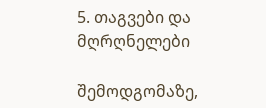5. თაგვები და მღრღნელები

შემოდგომაზე,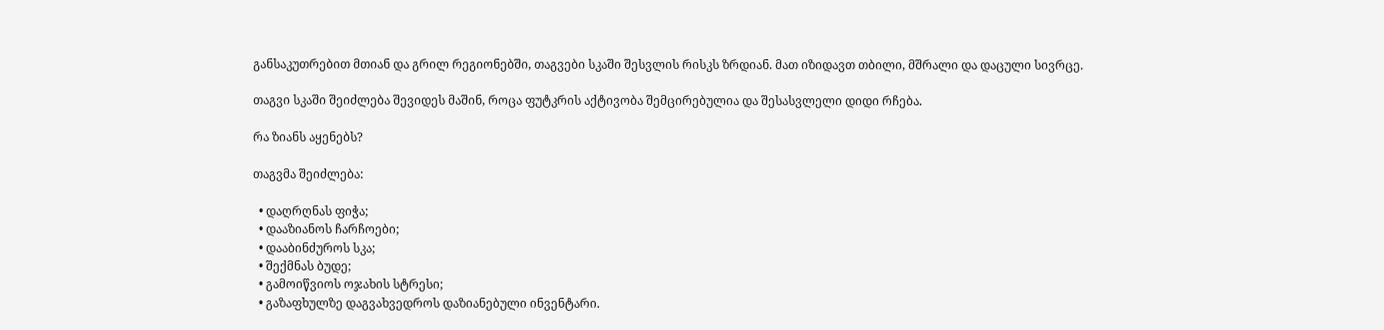განსაკუთრებით მთიან და გრილ რეგიონებში, თაგვები სკაში შესვლის რისკს ზრდიან. მათ იზიდავთ თბილი, მშრალი და დაცული სივრცე.

თაგვი სკაში შეიძლება შევიდეს მაშინ, როცა ფუტკრის აქტივობა შემცირებულია და შესასვლელი დიდი რჩება.

რა ზიანს აყენებს?

თაგვმა შეიძლება:

  • დაღრღნას ფიჭა;
  • დააზიანოს ჩარჩოები;
  • დააბინძუროს სკა;
  • შექმნას ბუდე;
  • გამოიწვიოს ოჯახის სტრესი;
  • გაზაფხულზე დაგვახვედროს დაზიანებული ინვენტარი.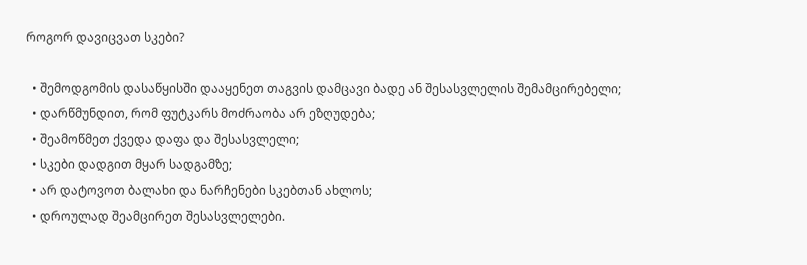როგორ დავიცვათ სკები?

  • შემოდგომის დასაწყისში დააყენეთ თაგვის დამცავი ბადე ან შესასვლელის შემამცირებელი;
  • დარწმუნდით, რომ ფუტკარს მოძრაობა არ ეზღუდება;
  • შეამოწმეთ ქვედა დაფა და შესასვლელი;
  • სკები დადგით მყარ სადგამზე;
  • არ დატოვოთ ბალახი და ნარჩენები სკებთან ახლოს;
  • დროულად შეამცირეთ შესასვლელები.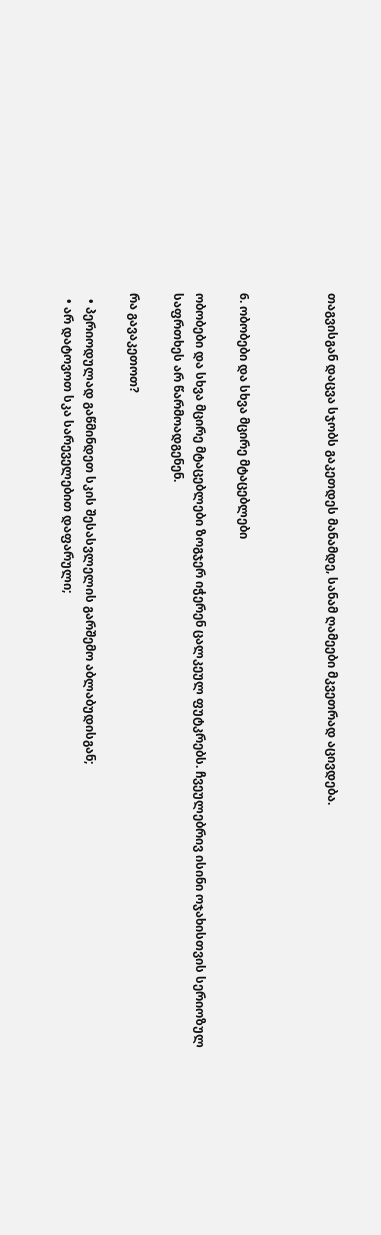თაგვისგან დაცვა სჯობს გაკეთდეს მანამდე, სანამ ღამეები მკვეთრად აცივდება.



6. ობობები და სხვა მცირე მტაცებლები

ობობები და სხვა მცირე მტაცებლები ზოგჯერ იჭერენ ცალკეულ ფუტკრებს. ჩვეულებრივ ისინი ოჯახისთვის სერიოზულ საფრთხეს არ წარმოადგენენ.

რა გავაკეთოთ?

  • პერიოდულად გაწმინდეთ სკის შესასვლელის გარშემო აბლაბუდისგან;
  • არ დატოვოთ სკა სარეველებით დაფარული;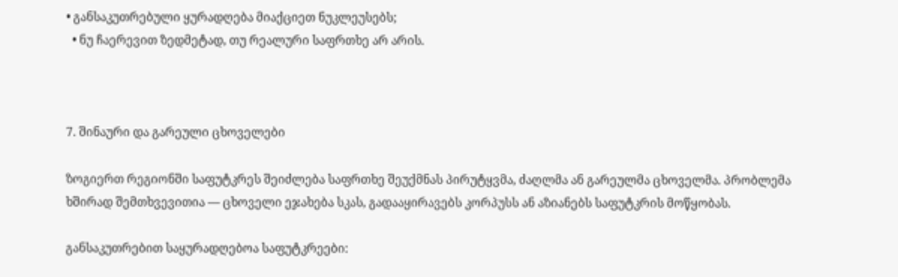• განსაკუთრებული ყურადღება მიაქციეთ ნუკლეუსებს;
  • ნუ ჩაერევით ზედმეტად, თუ რეალური საფრთხე არ არის.



7. შინაური და გარეული ცხოველები

ზოგიერთ რეგიონში საფუტკრეს შეიძლება საფრთხე შეუქმნას პირუტყვმა, ძაღლმა ან გარეულმა ცხოველმა. პრობლემა ხშირად შემთხვევითია — ცხოველი ეჯახება სკას, გადააყირავებს კორპუსს ან აზიანებს საფუტკრის მოწყობას.

განსაკუთრებით საყურადღებოა საფუტკრეები: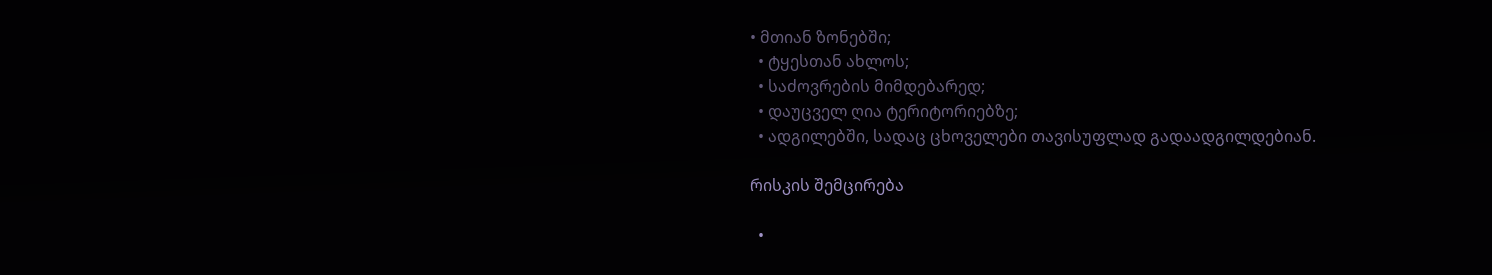• მთიან ზონებში;
  • ტყესთან ახლოს;
  • საძოვრების მიმდებარედ;
  • დაუცველ ღია ტერიტორიებზე;
  • ადგილებში, სადაც ცხოველები თავისუფლად გადაადგილდებიან.

რისკის შემცირება

  •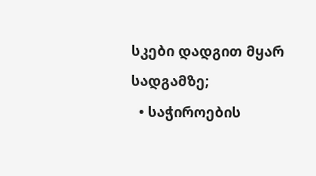სკები დადგით მყარ სადგამზე;
  • საჭიროების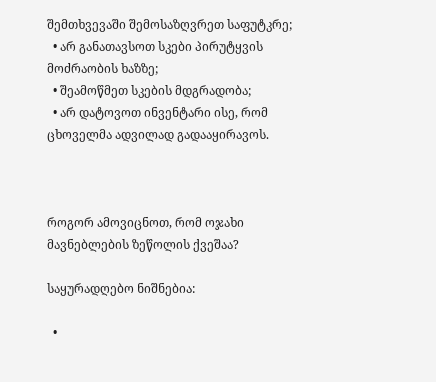შემთხვევაში შემოსაზღვრეთ საფუტკრე;
  • არ განათავსოთ სკები პირუტყვის მოძრაობის ხაზზე;
  • შეამოწმეთ სკების მდგრადობა;
  • არ დატოვოთ ინვენტარი ისე, რომ ცხოველმა ადვილად გადააყირავოს.



როგორ ამოვიცნოთ, რომ ოჯახი მავნებლების ზეწოლის ქვეშაა?

საყურადღებო ნიშნებია:

  •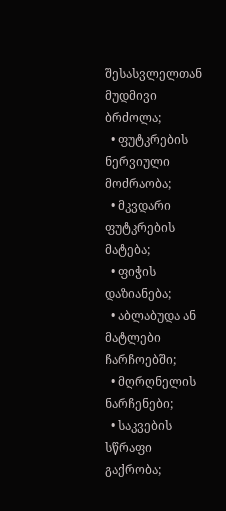შესასვლელთან მუდმივი ბრძოლა;
  • ფუტკრების ნერვიული მოძრაობა;
  • მკვდარი ფუტკრების მატება;
  • ფიჭის დაზიანება;
  • აბლაბუდა ან მატლები ჩარჩოებში;
  • მღრღნელის ნარჩენები;
  • საკვების სწრაფი გაქრობა;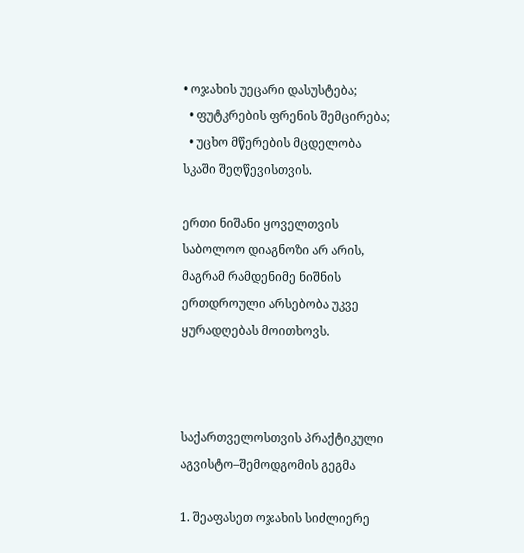• ოჯახის უეცარი დასუსტება;
  • ფუტკრების ფრენის შემცირება;
  • უცხო მწერების მცდელობა სკაში შეღწევისთვის.

ერთი ნიშანი ყოველთვის საბოლოო დიაგნოზი არ არის, მაგრამ რამდენიმე ნიშნის ერთდროული არსებობა უკვე ყურადღებას მოითხოვს.



საქართველოსთვის პრაქტიკული აგვისტო–შემოდგომის გეგმა

1. შეაფასეთ ოჯახის სიძლიერე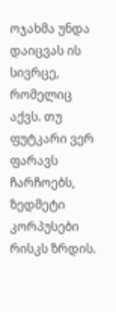ოჯახმა უნდა დაიცვას ის სივრცე, რომელიც აქვს. თუ ფუტკარი ვერ ფარავს ჩარჩოებს, ზედმეტი კორპუსები რისკს ზრდის.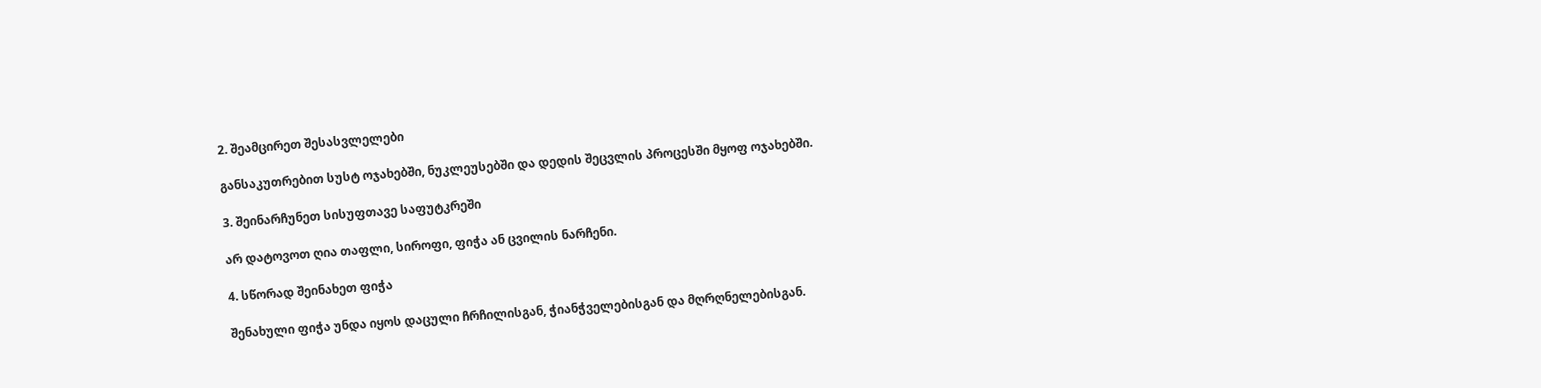2. შეამცირეთ შესასვლელები

განსაკუთრებით სუსტ ოჯახებში, ნუკლეუსებში და დედის შეცვლის პროცესში მყოფ ოჯახებში.

3. შეინარჩუნეთ სისუფთავე საფუტკრეში

არ დატოვოთ ღია თაფლი, სიროფი, ფიჭა ან ცვილის ნარჩენი.

4. სწორად შეინახეთ ფიჭა

შენახული ფიჭა უნდა იყოს დაცული ჩრჩილისგან, ჭიანჭველებისგან და მღრღნელებისგან.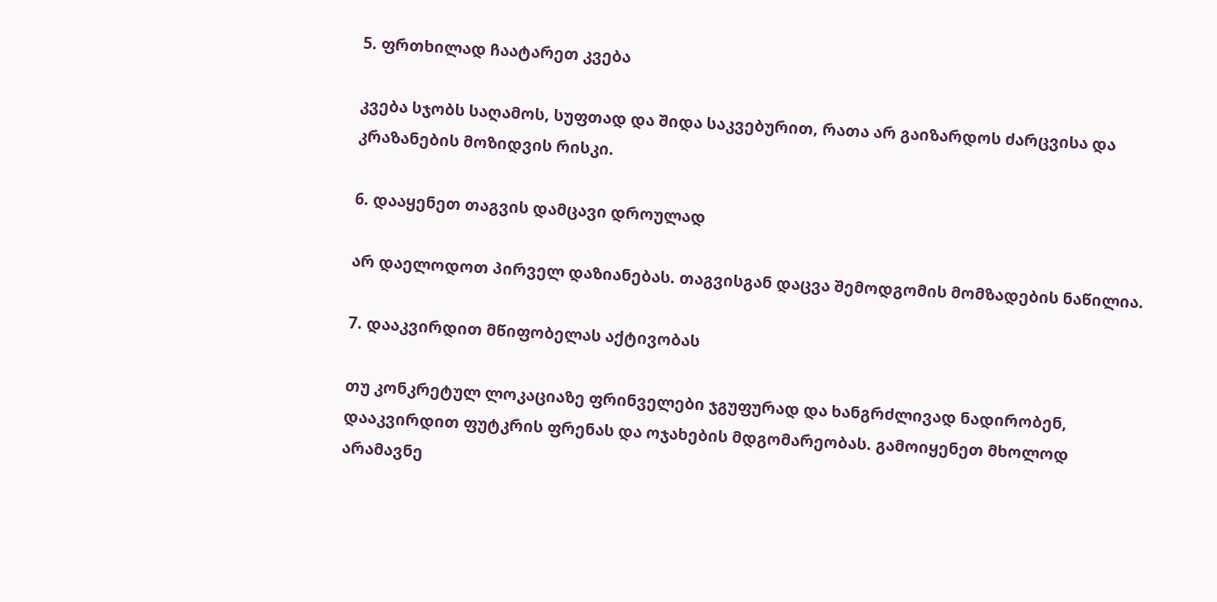5. ფრთხილად ჩაატარეთ კვება

კვება სჯობს საღამოს, სუფთად და შიდა საკვებურით, რათა არ გაიზარდოს ძარცვისა და კრაზანების მოზიდვის რისკი.

6. დააყენეთ თაგვის დამცავი დროულად

არ დაელოდოთ პირველ დაზიანებას. თაგვისგან დაცვა შემოდგომის მომზადების ნაწილია.

7. დააკვირდით მწიფობელას აქტივობას

თუ კონკრეტულ ლოკაციაზე ფრინველები ჯგუფურად და ხანგრძლივად ნადირობენ, დააკვირდით ფუტკრის ფრენას და ოჯახების მდგომარეობას. გამოიყენეთ მხოლოდ არამავნე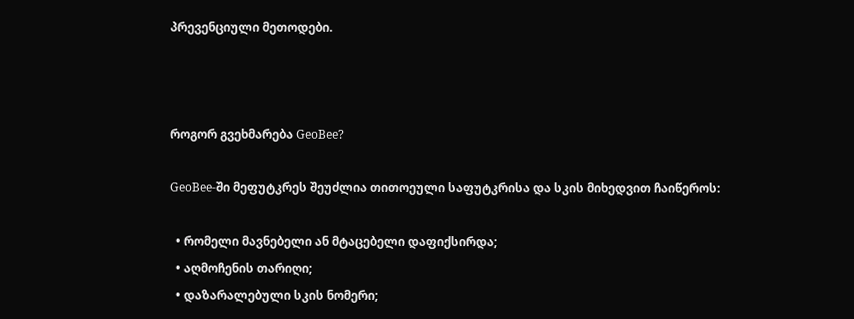პრევენციული მეთოდები.



როგორ გვეხმარება GeoBee?

GeoBee-ში მეფუტკრეს შეუძლია თითოეული საფუტკრისა და სკის მიხედვით ჩაიწეროს:

  • რომელი მავნებელი ან მტაცებელი დაფიქსირდა;
  • აღმოჩენის თარიღი;
  • დაზარალებული სკის ნომერი;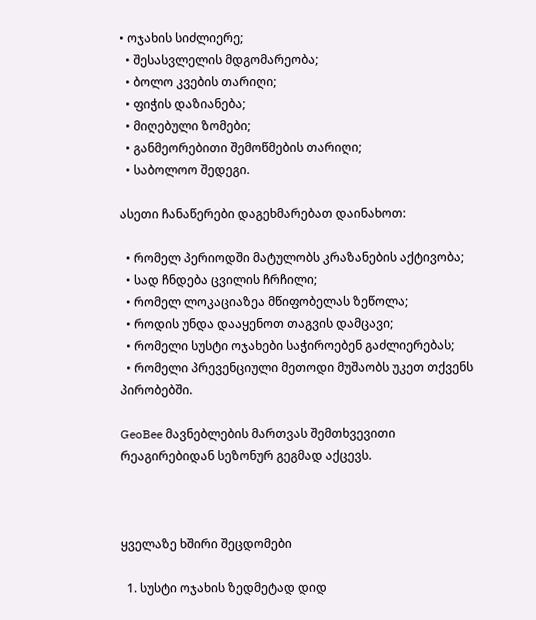• ოჯახის სიძლიერე;
  • შესასვლელის მდგომარეობა;
  • ბოლო კვების თარიღი;
  • ფიჭის დაზიანება;
  • მიღებული ზომები;
  • განმეორებითი შემოწმების თარიღი;
  • საბოლოო შედეგი.

ასეთი ჩანაწერები დაგეხმარებათ დაინახოთ:

  • რომელ პერიოდში მატულობს კრაზანების აქტივობა;
  • სად ჩნდება ცვილის ჩრჩილი;
  • რომელ ლოკაციაზეა მწიფობელას ზეწოლა;
  • როდის უნდა დააყენოთ თაგვის დამცავი;
  • რომელი სუსტი ოჯახები საჭიროებენ გაძლიერებას;
  • რომელი პრევენციული მეთოდი მუშაობს უკეთ თქვენს პირობებში.

GeoBee მავნებლების მართვას შემთხვევითი რეაგირებიდან სეზონურ გეგმად აქცევს.



ყველაზე ხშირი შეცდომები

  1. სუსტი ოჯახის ზედმეტად დიდ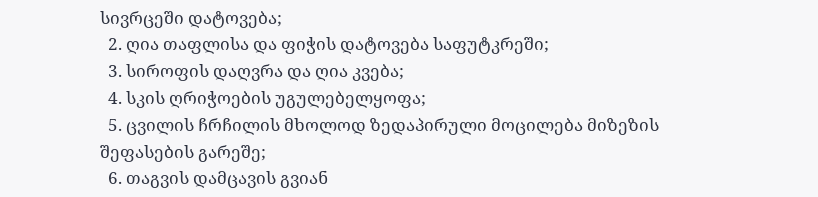სივრცეში დატოვება;
  2. ღია თაფლისა და ფიჭის დატოვება საფუტკრეში;
  3. სიროფის დაღვრა და ღია კვება;
  4. სკის ღრიჭოების უგულებელყოფა;
  5. ცვილის ჩრჩილის მხოლოდ ზედაპირული მოცილება მიზეზის შეფასების გარეშე;
  6. თაგვის დამცავის გვიან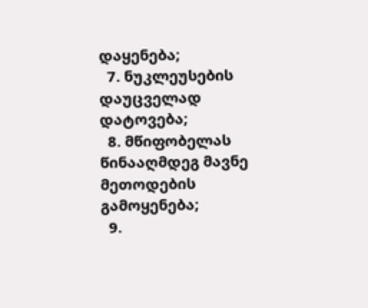დაყენება;
  7. ნუკლეუსების დაუცველად დატოვება;
  8. მწიფობელას წინააღმდეგ მავნე მეთოდების გამოყენება;
  9.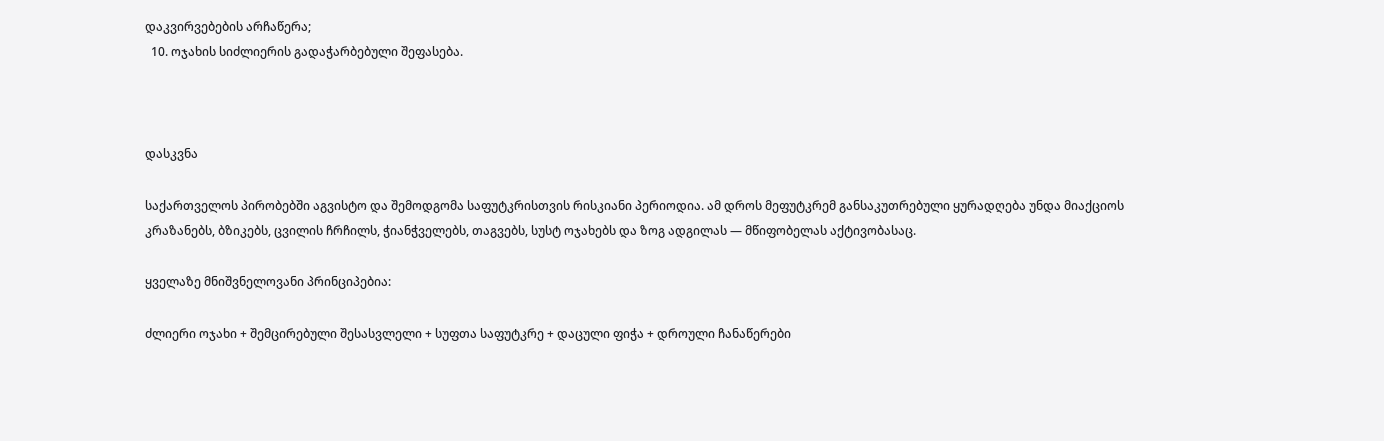დაკვირვებების არჩაწერა;
  10. ოჯახის სიძლიერის გადაჭარბებული შეფასება.



დასკვნა

საქართველოს პირობებში აგვისტო და შემოდგომა საფუტკრისთვის რისკიანი პერიოდია. ამ დროს მეფუტკრემ განსაკუთრებული ყურადღება უნდა მიაქციოს კრაზანებს, ბზიკებს, ცვილის ჩრჩილს, ჭიანჭველებს, თაგვებს, სუსტ ოჯახებს და ზოგ ადგილას — მწიფობელას აქტივობასაც.

ყველაზე მნიშვნელოვანი პრინციპებია:

ძლიერი ოჯახი + შემცირებული შესასვლელი + სუფთა საფუტკრე + დაცული ფიჭა + დროული ჩანაწერები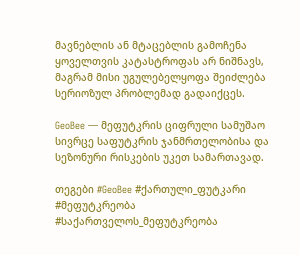მავნებლის ან მტაცებლის გამოჩენა ყოველთვის კატასტროფას არ ნიშნავს, მაგრამ მისი უგულებელყოფა შეიძლება სერიოზულ პრობლემად გადაიქცეს.

GeoBee — მეფუტკრის ციფრული სამუშაო სივრცე საფუტკრის ჯანმრთელობისა და სეზონური რისკების უკეთ სამართავად.

თეგები #GeoBee #ქართული_ფუტკარი #მეფუტკრეობა #საქართველოს_მეფუტკრეობა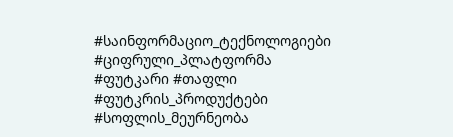#საინფორმაციო_ტექნოლოგიები #ციფრული_პლატფორმა #ფუტკარი #თაფლი #ფუტკრის_პროდუქტები #სოფლის_მეურნეობა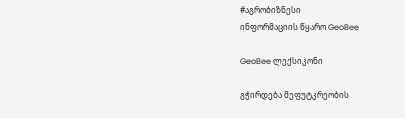#აგრობიზნესი
ინფორმაციის წყარო GeoBee

GeoBee ლექსიკონი

გჭირდება მეფუტკრეობის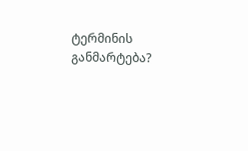ტერმინის განმარტება?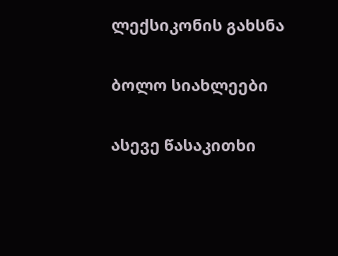ლექსიკონის გახსნა

ბოლო სიახლეები

ასევე წასაკითხი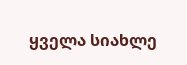ყველა სიახლე